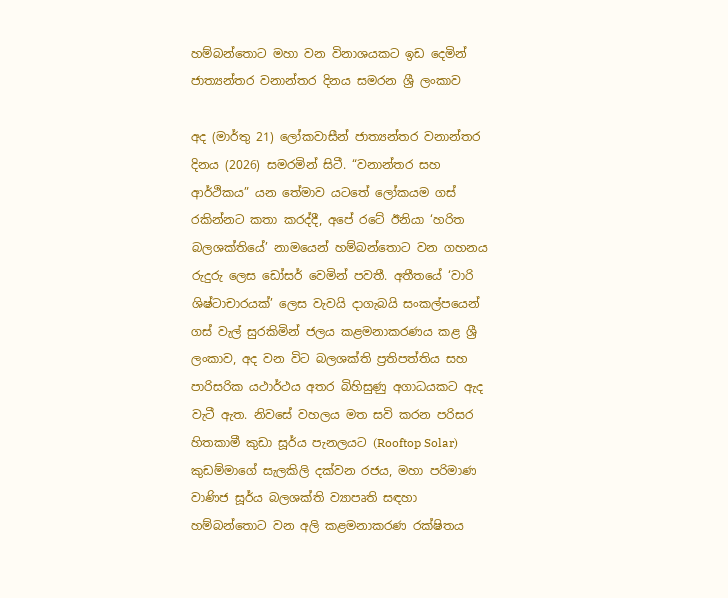හම්බන්තොට මහා වන විනාශයකට ඉඩ දෙමින් ජාත්‍යන්තර වනාන්තර දිනය සමරන ශ්‍රී ලංකාව

අද (මාර්තු 21) ලෝකවාසීන් ජාත්‍යන්තර වනාන්තර දිනය (2026) සමරමින් සිටී. “වනාන්තර සහ ආර්ථිකය” යන තේමාව යටතේ ලෝකයම ගස් රකින්නට කතා කරද්දී, අපේ රටේ ඊනියා ‘හරිත බලශක්තියේ’ නාමයෙන් හම්බන්තොට වන ගහනය රුදුරු ලෙස ඩෝසර් වෙමින් පවතී. අතීතයේ ‘වාරි ශිෂ්ටාචාරයක්’ ලෙස වැවයි දාගැබයි සංකල්පයෙන් ගස් වැල් සුරකිමින් ජලය කළමනාකරණය කළ ශ්‍රී ලංකාව, අද වන විට බලශක්ති ප්‍රතිපත්තිය සහ පාරිසරික යථාර්ථය අතර බිහිසුණු අගාධයකට ඇද වැටී ඇත. නිවසේ වහලය මත සවි කරන පරිසර හිතකාමී කුඩා සූර්ය පැනලයට (Rooftop Solar) කුඩම්මාගේ සැලකිලි දක්වන රජය, මහා පරිමාණ වාණිජ සූර්ය බලශක්ති ව්‍යාපෘති සඳහා හම්බන්තොට වන අලි කළමනාකරණ රක්ෂිතය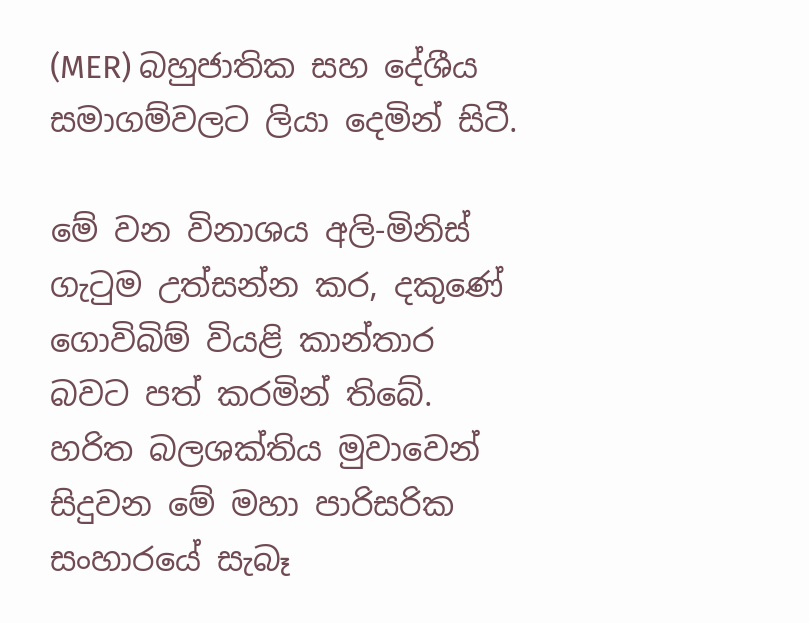(MER) බහුජාතික සහ දේශීය සමාගම්වලට ලියා දෙමින් සිටී.

මේ වන විනාශය අලි-මිනිස් ගැටුම උත්සන්න කර, දකුණේ ගොවිබිම් වියළි කාන්තාර බවට පත් කරමින් තිබේ. හරිත බලශක්තිය මුවාවෙන් සිදුවන මේ මහා පාරිසරික සංහාරයේ සැබෑ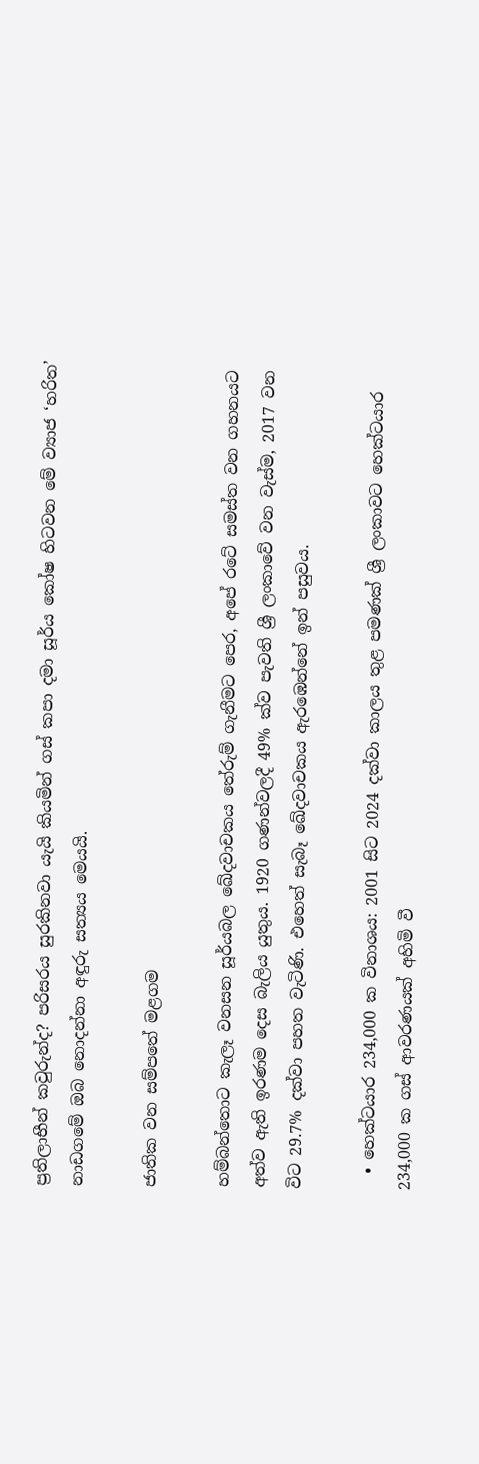ප්‍රතිලාභීන් කවුරුන්ද? පරිසරය සුරකිනවා යැයි කියමින් ගස් කපා දමා සූර්ය කෝෂ හිටවන මේ ව්‍යාජ ‘හරිත’ නාඩගමේ ඔබ නොදන්නා අඳුරු සත්‍යය මෙයයි.

ජාතික වන සම්පතේ මළගම

හම්බන්තොට කැලෑ වනසන සූර්යබල ඛේදවාචකය තේරුම් ගැනීමට පෙර, අපේ රටේ සමස්ත වන ගහනයට අත්ව ඇති ඉරණම දෙස බැලිය යුතුය. 1920 ගණන්වලදී 49% ක්ව පැවති ශ්‍රී ලංකාවේ වන වැස්ම, 2017 වන විට 29.7% දක්වා පහත වැටිණි. එහෙත් සැබෑ ඛේදවාචකය ඇරඹෙන්නේ ඉන් පසුවය.

  • හෙක්ටයාර 234,000 ක විනාශය: 2001 සිට 2024 දක්වා කාලය තුළ පමණක් ශ්‍රී ලංකාවට හෙක්ටයාර 234,000 ක ගස් ආවරණයක් අහිමි වී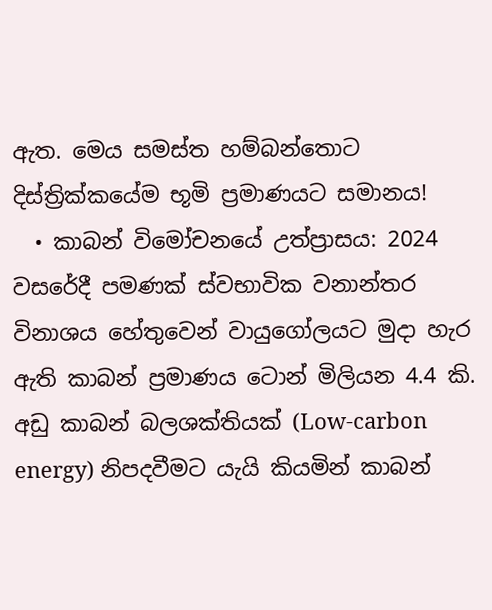ඇත. මෙය සමස්ත හම්බන්තොට දිස්ත්‍රික්කයේම භූමි ප්‍රමාණයට සමානය!
  • කාබන් විමෝචනයේ උත්ප්‍රාසය: 2024 වසරේදී පමණක් ස්වභාවික වනාන්තර විනාශය හේතුවෙන් වායුගෝලයට මුදා හැර ඇති කාබන් ප්‍රමාණය ටොන් මිලියන 4.4 කි. අඩු කාබන් බලශක්තියක් (Low-carbon energy) නිපදවීමට යැයි කියමින් කාබන්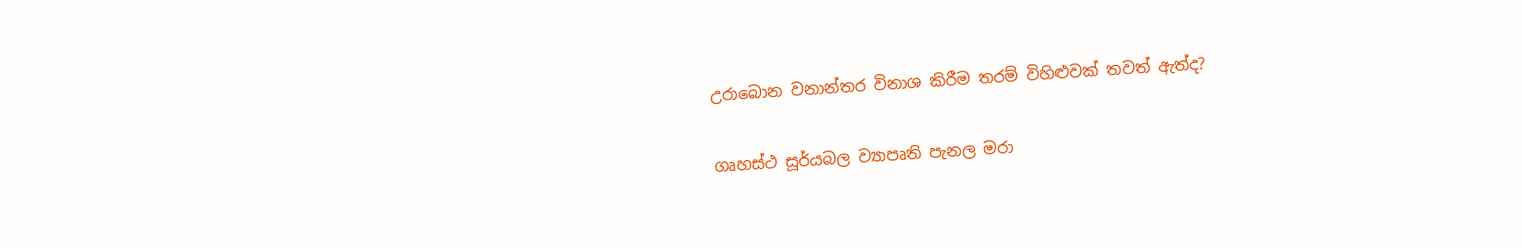උරාබොන වනාන්තර විනාශ කිරීම තරම් විහිළුවක් තවත් ඇත්ද?

ගෘහස්ථ සූර්යබල ව්‍යාපෘති පැනල මරා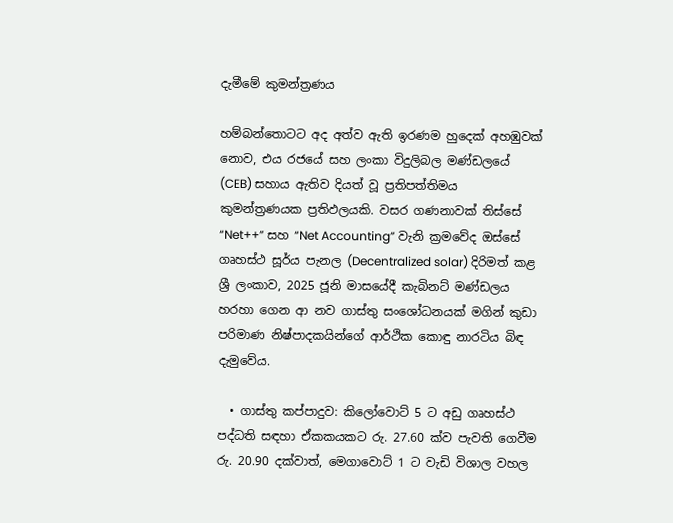දැමීමේ කුමන්ත්‍රණය

හම්බන්තොටට අද අත්ව ඇති ඉරණම හුදෙක් අහඹුවක් නොව, එය රජයේ සහ ලංකා විදුලිබල මණ්ඩලයේ (CEB) සහාය ඇතිව දියත් වූ ප්‍රතිපත්තිමය කුමන්ත්‍රණයක ප්‍රතිඵලයකි. වසර ගණනාවක් තිස්සේ “Net++” සහ “Net Accounting” වැනි ක්‍රමවේද ඔස්සේ ගෘහස්ථ සූර්ය පැනල (Decentralized solar) දිරිමත් කළ ශ්‍රී ලංකාව, 2025 ජූනි මාසයේදී කැබිනට් මණ්ඩලය හරහා ගෙන ආ නව ගාස්තු සංශෝධනයක් මගින් කුඩා පරිමාණ නිෂ්පාදකයින්ගේ ආර්ථික කොඳු නාරටිය බිඳ දැමුවේය.

  • ගාස්තු කප්පාදුව: කිලෝවොට් 5 ට අඩු ගෘහස්ථ පද්ධති සඳහා ඒකකයකට රු. 27.60 ක්ව පැවති ගෙවීම රු. 20.90 දක්වාත්, මෙගාවොට් 1 ට වැඩි විශාල වහල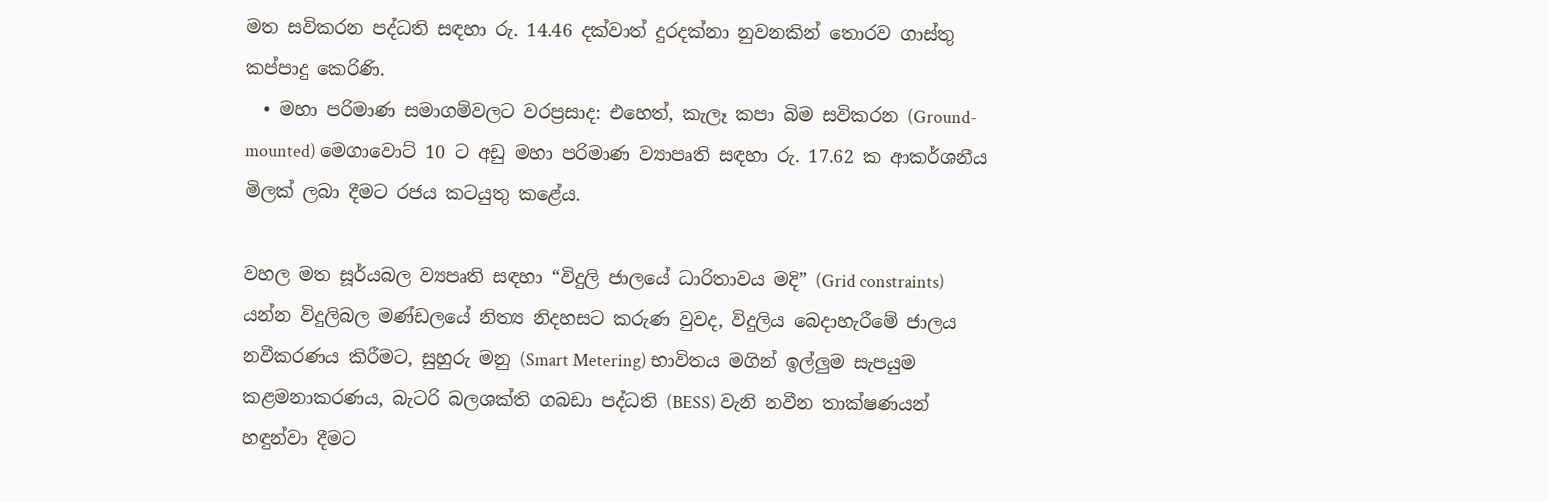මත සවිකරන පද්ධති සඳහා රු. 14.46 දක්වාත් දුරදක්නා නුවනකින් තොරව ගාස්තු කප්පාදු කෙරිණි.
  • මහා පරිමාණ සමාගම්වලට වරප්‍රසාද: එහෙත්, කැලෑ කපා බිම සවිකරන (Ground-mounted) මෙගාවොට් 10 ට අඩු මහා පරිමාණ ව්‍යාපෘති සඳහා රු. 17.62 ක ආකර්ශනීය මිලක් ලබා දීමට රජය කටයුතු කළේය.

වහල මත සූර්යබල ව්‍යපෘති සඳහා “විදුලි ජාලයේ ධාරිතාවය මදි” (Grid constraints) යන්න විදුලිබල මණ්ඩලයේ නිත්‍ය නිදහසට කරුණ වුවද, විදුලිය බෙදාහැරීමේ ජාලය නවීකරණය කිරීමට, සුහුරු මනු (Smart Metering) භාවිතය මගින් ඉල්ලුම සැපයුම කළමනාකරණය, බැටරි බලශක්ති ගබඩා පද්ධති (BESS) වැනි නවීන තාක්ෂණයන් හඳුන්වා දීමට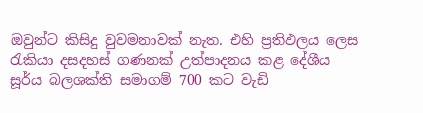ඔවුන්ට කිසිදු වුවමනාවක් නැත. එහි ප්‍රතිඵලය ලෙස රැකියා දසදහස් ගණනක් උත්පාදනය කළ දේශීය සූර්ය බලශක්ති සමාගම් 700 කට වැඩි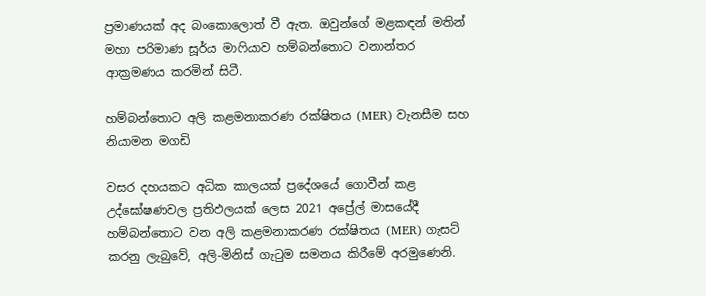ප්‍රමාණයක් අද බංකොලොත් වී ඇත. ඔවුන්ගේ මළකඳන් මතින් මහා පරිමාණ සූර්ය මාෆියාව හම්බන්තොට වනාන්තර ආක්‍රමණය කරමින් සිටී.

හම්බන්තොට අලි කළමනාකරණ රක්ෂිතය (MER) වැනසීම සහ නියාමන මගඩි

වසර දහයකට අධික කාලයක් ප්‍රදේශයේ ගොවීන් කළ උද්ඝෝෂණවල ප්‍රතිඵලයක් ලෙස 2021 අප්‍රේල් මාසයේදී හම්බන්තොට වන අලි කළමනාකරණ රක්ෂිතය (MER) ගැසට් කරනු ලැබුවේ, අලි-මිනිස් ගැටුම සමනය කිරීමේ අරමුණෙනි.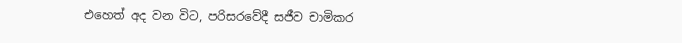එහෙත් අද වන විට, පරිසරවේදී සජීව චාමිකර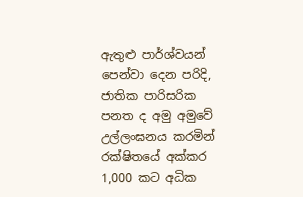ඇතුළු පාර්ශ්වයන් පෙන්වා දෙන පරිදි, ජාතික පාරිසරික පනත ද අමු අමුවේ උල්ලංඝනය කරමින් රක්ෂිතයේ අක්කර 1,000 කට අධික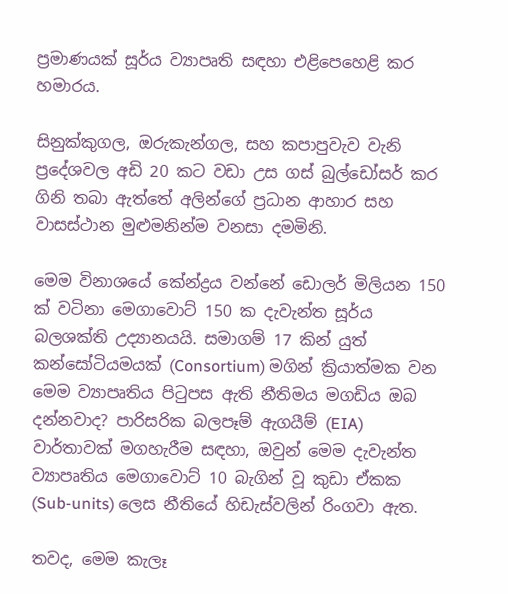ප්‍රමාණයක් සූර්ය ව්‍යාපෘති සඳහා එළිපෙහෙළි කර හමාරය.

සිනුක්කුගල, ඔරුකැන්ගල, සහ කපාපුවැව වැනි ප්‍රදේශවල අඩි 20 කට වඩා උස ගස් බුල්ඩෝසර් කර ගිනි තබා ඇත්තේ අලින්ගේ ප්‍රධාන ආහාර සහ වාසස්ථාන මුළුමනින්ම වනසා දමමිනි.

මෙම විනාශයේ කේන්ද්‍රය වන්නේ ඩොලර් මිලියන 150 ක් වටිනා මෙගාවොට් 150 ක දැවැන්ත සූර්ය බලශක්ති උද්‍යානයයි. සමාගම් 17 කින් යුත් කන්සෝටියමයක් (Consortium) මගින් ක්‍රියාත්මක වන මෙම ව්‍යාපෘතිය පිටුපස ඇති නීතිමය මගඩිය ඔබ දන්නවාද? පාරිසරික බලපෑම් ඇගයීම් (EIA) වාර්තාවක් මගහැරීම සඳහා, ඔවුන් මෙම දැවැන්ත ව්‍යාපෘතිය මෙගාවොට් 10 බැගින් වූ කුඩා ඒකක (Sub-units) ලෙස නීතියේ හිඩැස්වලින් රිංගවා ඇත.

තවද, මෙම කැලෑ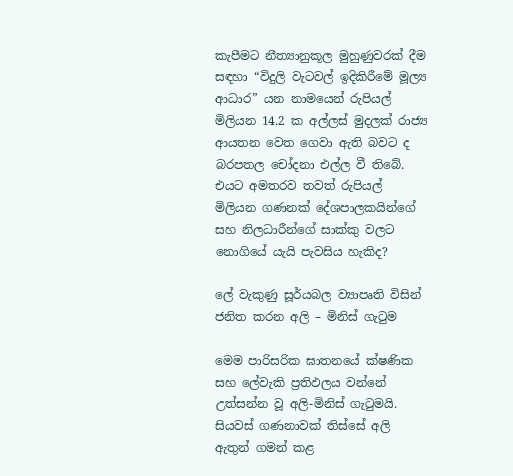කැපීමට නීත්‍යානුකූල මුහුණුවරක් දීම සඳහා “විදුලි වැටවල් ඉදිකිරීමේ මූල්‍ය ආධාර” යන නාමයෙන් රුපියල් මිලියන 14.2 ක අල්ලස් මුදලක් රාජ්‍ය ආයතන වෙත ගෙවා ඇති බවට ද බරපතල චෝදනා එල්ල වී තිබේ. එයට අමතරව තවත් රුපියල් මිලියන ගණනක් දේශපාලකයින්ගේ සහ නිලධාරීන්ගේ සාක්කු වලට නොගියේ යැයි පැවසිය හැකිද?

ලේ වැකුණු සූර්යබල ව්‍යාපෘති විසින් ජනිත කරන අලි – මිනිස් ගැටුම

මෙම පාරිසරික ඝාතනයේ ක්ෂණික සහ ලේවැකි ප්‍රතිඵලය වන්නේ උත්සන්න වූ අලි-මිනිස් ගැටුමයි. සියවස් ගණනාවක් තිස්සේ අලි ඇතුන් ගමන් කළ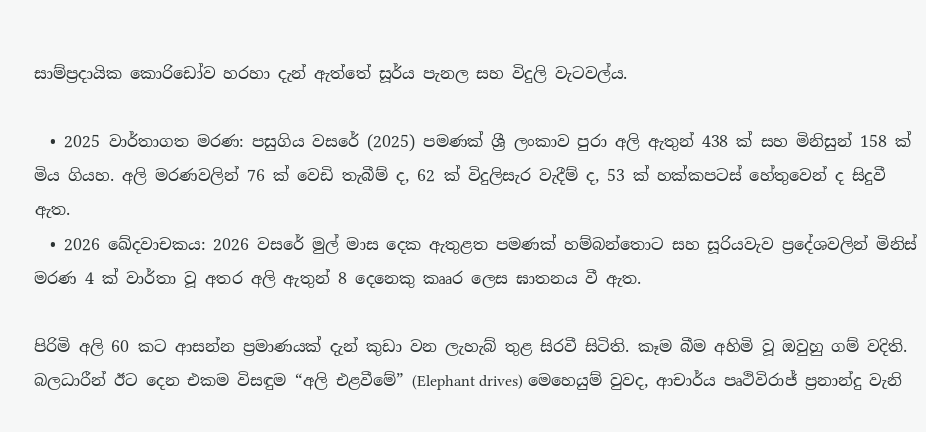සාම්ප්‍රදායික කොරිඩෝව හරහා දැන් ඇත්තේ සූර්ය පැනල සහ විදුලි වැටවල්ය.

  • 2025 වාර්තාගත මරණ: පසුගිය වසරේ (2025) පමණක් ශ්‍රී ලංකාව පුරා අලි ඇතුන් 438 ක් සහ මිනිසුන් 158 ක් මිය ගියහ. අලි මරණවලින් 76 ක් වෙඩි තැබීම් ද, 62 ක් විදුලිසැර වැදීම් ද, 53 ක් හක්කපටස් හේතුවෙන් ද සිදුවී ඇත.
  • 2026 ඛේදවාචකය: 2026 වසරේ මුල් මාස දෙක ඇතුළත පමණක් හම්බන්තොට සහ සූරියවැව ප්‍රදේශවලින් මිනිස් මරණ 4 ක් වාර්තා වූ අතර අලි ඇතුන් 8 දෙනෙකු කෲර ලෙස ඝාතනය වී ඇත.

පිරිමි අලි 60 කට ආසන්න ප්‍රමාණයක් දැන් කුඩා වන ලැහැබ් තුළ සිරවී සිටිති. කෑම බීම අහිමි වූ ඔවුහු ගම් වදිති. බලධාරීන් ඊට දෙන එකම විසඳුම “අලි එළවීමේ” (Elephant drives) මෙහෙයුම් වුවද, ආචාර්ය පෘථිවිරාජ් ප්‍රනාන්දු වැනි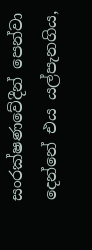සංරක්ෂණවේදීන් පෙන්වා දෙන්නේ එය යල්පැනගිය,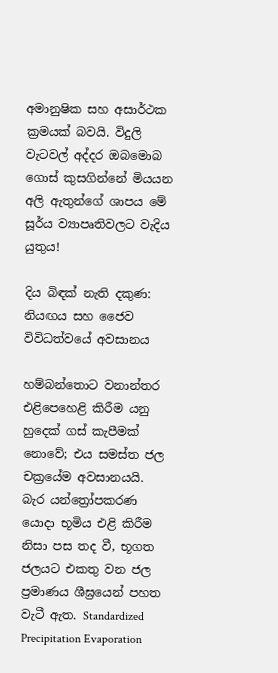අමානුෂික සහ අසාර්ථක ක්‍රමයක් බවයි. විදුලි වැටවල් අද්දර ඔබමොබ ගොස් කුසගින්නේ මියයන අලි ඇතුන්ගේ ශාපය මේ සූර්ය ව්‍යාපෘතිවලට වැදිය යුතුය!

දිය බිඳක් නැති දකුණ: නියඟය සහ ජෛව විවිධත්වයේ අවසානය

හම්බන්තොට වනාන්තර එළිපෙහෙළි කිරීම යනු හුදෙක් ගස් කැපීමක් නොවේ; එය සමස්ත ජල චක්‍රයේම අවසානයයි. බැර යන්ත්‍රෝපකරණ යොදා භූමිය එළි කිරීම නිසා පස තද වී, භූගත ජලයට එකතු වන ජල ප්‍රමාණය ශීඝ්‍රයෙන් පහත වැටී ඇත. Standardized Precipitation Evaporation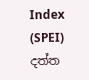Index (SPEI) දත්ත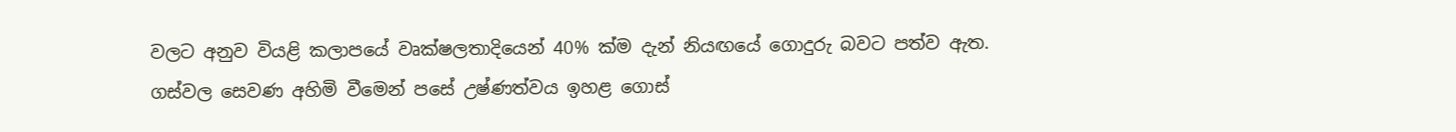වලට අනුව වියළි කලාපයේ වෘක්ෂලතාදියෙන් 40% ක්ම දැන් නියඟයේ ගොදුරු බවට පත්ව ඇත. ගස්වල සෙවණ අහිමි වීමෙන් පසේ උෂ්ණත්වය ඉහළ ගොස්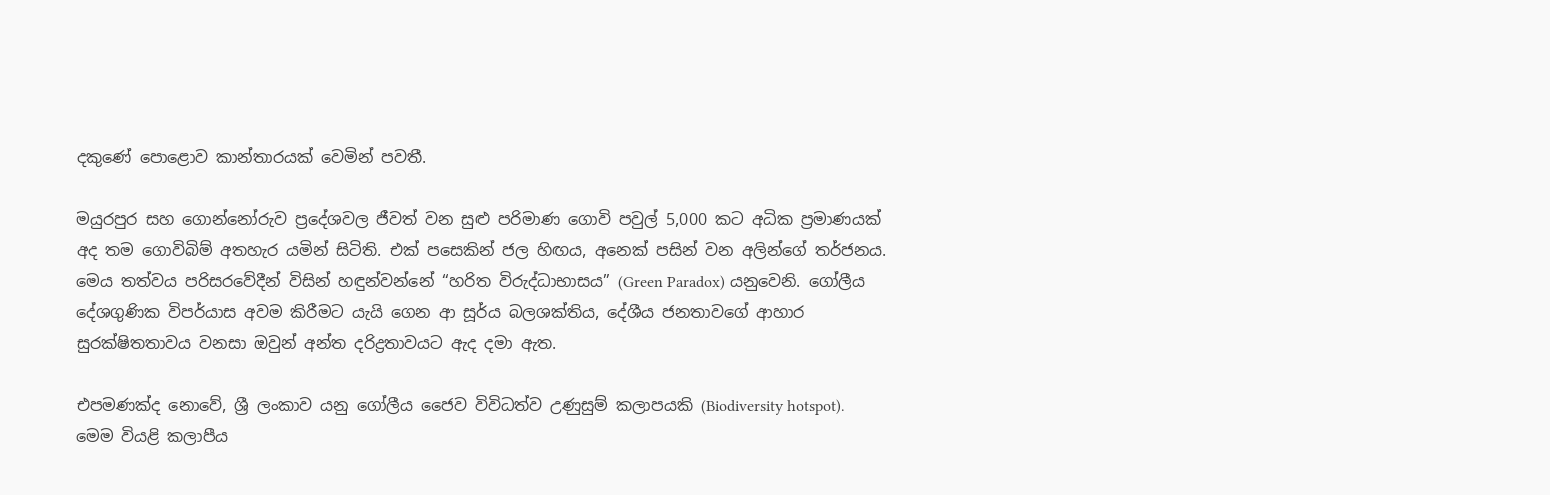දකුණේ පොළොව කාන්තාරයක් වෙමින් පවතී.

මයුරපුර සහ ගොන්නෝරුව ප්‍රදේශවල ජීවත් වන සුළු පරිමාණ ගොවි පවුල් 5,000 කට අධික ප්‍රමාණයක් අද තම ගොවිබිම් අතහැර යමින් සිටිති. එක් පසෙකින් ජල හිඟය, අනෙක් පසින් වන අලින්ගේ තර්ජනය. මෙය තත්වය පරිසරවේදීන් විසින් හඳුන්වන්නේ “හරිත විරුද්ධාභාසය” (Green Paradox) යනුවෙනි. ගෝලීය දේශගුණික විපර්යාස අවම කිරීමට යැයි ගෙන ආ සූර්ය බලශක්තිය, දේශීය ජනතාවගේ ආහාර සුරක්ෂිතතාවය වනසා ඔවුන් අන්ත දරිද්‍රතාවයට ඇද දමා ඇත.

එපමණක්ද නොවේ, ශ්‍රී ලංකාව යනු ගෝලීය ජෛව විවිධත්ව උණුසුම් කලාපයකි (Biodiversity hotspot). මෙම වියළි කලාපීය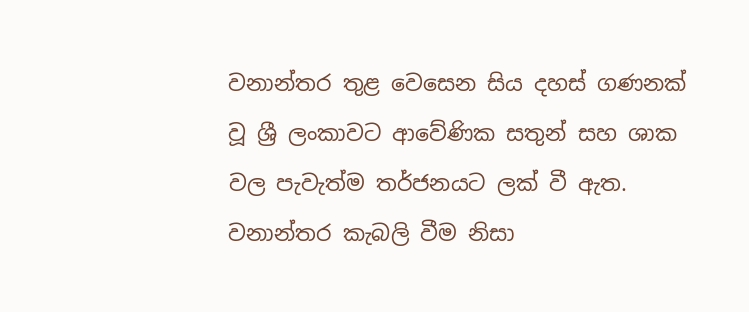වනාන්තර තුළ වෙසෙන සිය දහස් ගණනක් වූ ශ්‍රී ලංකාවට ආවේණික සතුන් සහ ශාක වල පැවැත්ම තර්ජනයට ලක් වී ඇත. වනාන්තර කැබලි වීම නිසා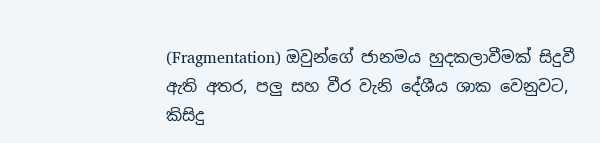(Fragmentation) ඔවුන්ගේ ජානමය හුදකලාවීමක් සිදුවී ඇති අතර, පලු සහ වීර වැනි දේශීය ශාක වෙනුවට, කිසිදු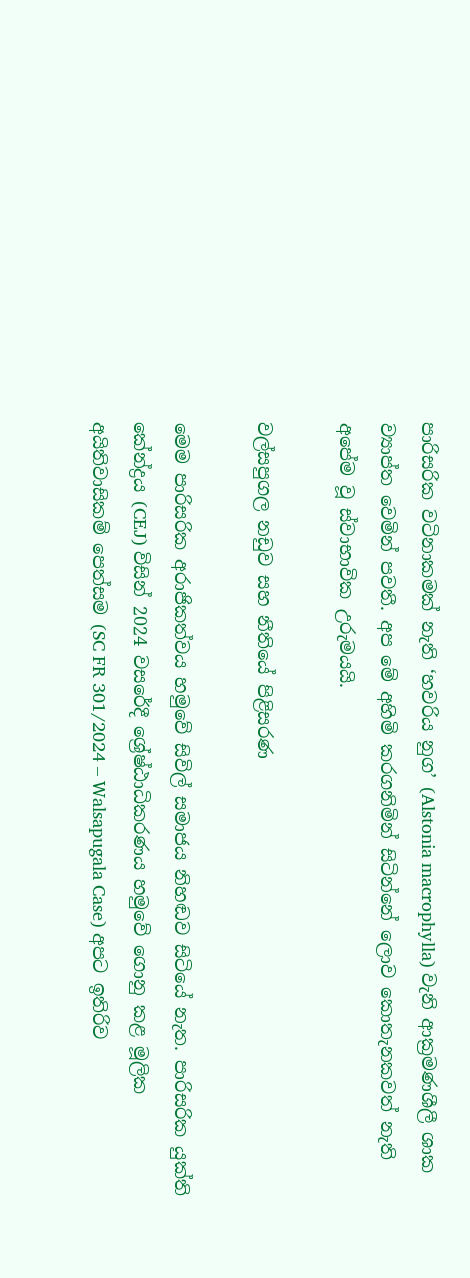පාරිසරික වටිනාකමක් නැති ‘හවරිය නුග’ (Alstonia macrophylla) වැනි ආක්‍රමණශීලී ශාක ව්‍යාප්ත වෙමින් පවතී. අප මේ අහිමි කරගනිමින් සිටින්නේ ලොව කොතැනකවත් නැති අපේම වූ ස්වාභාවික උරුමයයි.

වල්සපුගල නඩුව සහ නීතියේ පිළිසරණ

මෙම පාරිසරික අරාජිකත්වය හමුවේ සිවිල් සමාජය නිහඬව සිටියේ නැත. පාරිසරික යුක්ති කේන්ද්‍රය (CEJ) විසින් 2024 වසරේදී ශ්‍රේෂ්ඨාධිකරණය හමුවේ ගොනු කළ මූලික අයිතිවාසිකම් පෙත්සම (SC FR 301/2024 – Walsapugala Case) අපට ඉතිරිව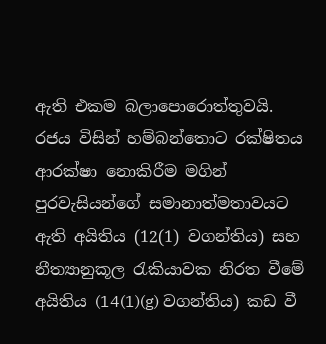ඇති එකම බලාපොරොත්තුවයි. රජය විසින් හම්බන්තොට රක්ෂිතය ආරක්ෂා නොකිරීම මගින් පුරවැසියන්ගේ සමානාත්මතාවයට ඇති අයිතිය (12(1) වගන්තිය) සහ නීත්‍යානුකූල රැකියාවක නිරත වීමේ අයිතිය (14(1)(g) වගන්තිය) කඩ වී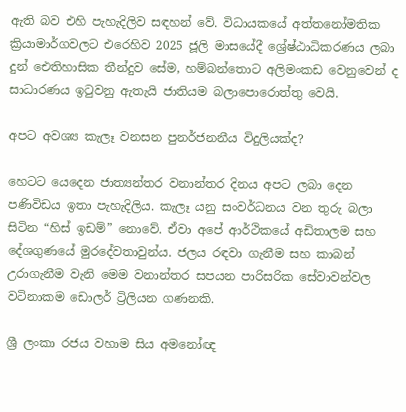ඇති බව එහි පැහැදිලිව සඳහන් වේ. විධායකයේ අත්තනෝමතික ක්‍රියාමාර්ගවලට එරෙහිව 2025 ජූලි මාසයේදී ශ්‍රේෂ්ඨාධිකරණය ලබා දුන් ඓතිහාසික තීන්දුව සේම, හම්බන්තොට අලිමංකඩ වෙනුවෙන් ද සාධාරණය ඉටුවනු ඇතැයි ජාතියම බලාපොරොත්තු වෙයි.

අපට අවශ්‍ය කැලෑ වනසන පුනර්ජනනීය විදුලියක්ද?

හෙටට යෙදෙන ජාත්‍යන්තර වනාන්තර දිනය අපට ලබා දෙන පණිවිඩය ඉතා පැහැදිලිය. කැලෑ යනු සංවර්ධනය වන තුරු බලා සිටින “හිස් ඉඩම්” නොවේ. ඒවා අපේ ආර්ථිකයේ අඩිතාලම සහ දේශගුණයේ මුරදේවතාවුන්ය. ජලය රඳවා ගැනීම සහ කාබන් උරාගැනීම වැනි මෙම වනාන්තර සපයන පාරිසරික සේවාවන්වල වටිනාකම ඩොලර් ට්‍රිලියන ගණනකි.

ශ්‍රී ලංකා රජය වහාම සිය අමනෝඥ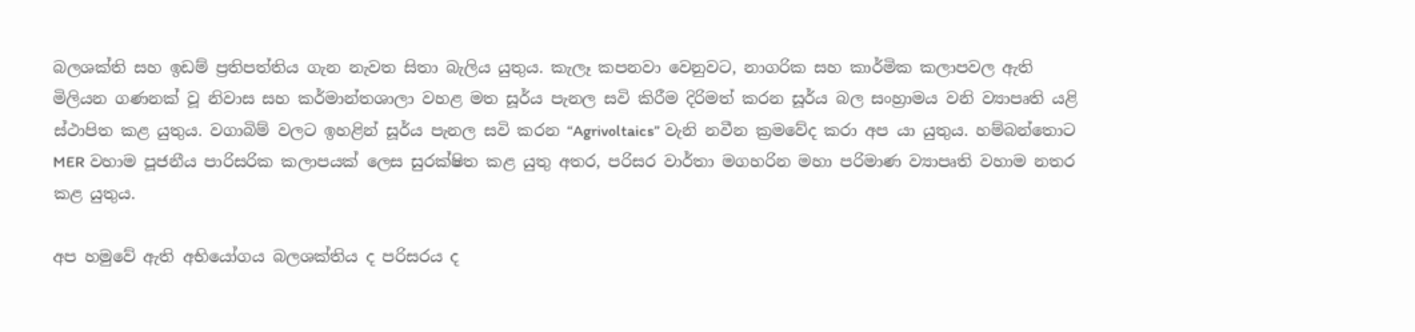බලශක්ති සහ ඉඩම් ප්‍රතිපත්තිය ගැන නැවත සිතා බැලිය යුතුය. කැලෑ කපනවා වෙනුවට, නාගරික සහ කාර්මික කලාපවල ඇති මිලියන ගණනක් වූ නිවාස සහ කර්මාන්තශාලා වහළ මත සූර්ය පැනල සවි කිරීම දිරිමත් කරන සූර්ය බල සංහ්‍රාමය වනි ව්‍යාපෘති යළි ස්ථාපිත කළ යුතුය. වගාබිම් වලට ඉහළින් සූර්ය පැනල සවි කරන “Agrivoltaics” වැනි නවීන ක්‍රමවේද කරා අප යා යුතුය. හම්බන්තොට MER වහාම පූජනීය පාරිසරික කලාපයක් ලෙස සුරක්ෂිත කළ යුතු අතර, පරිසර වාර්තා මගහරින මහා පරිමාණ ව්‍යාපෘති වහාම නතර කළ යුතුය.

අප හමුවේ ඇති අභියෝගය බලශක්තිය ද පරිසරය ද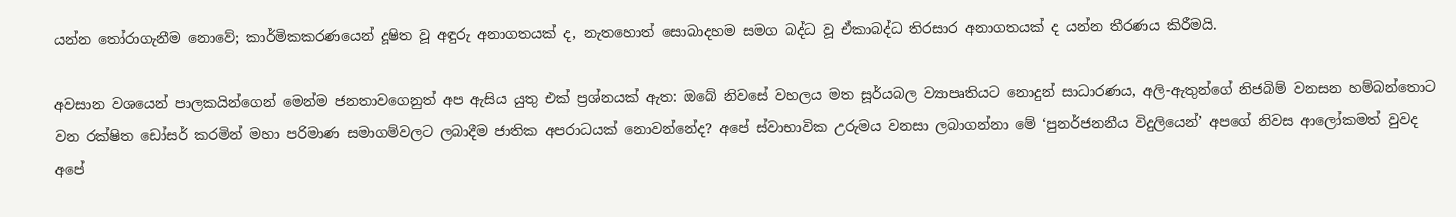යන්න තෝරාගැනීම නොවේ; කාර්මිකකරණයෙන් දූෂිත වූ අඳුරු අනාගතයක් ද, නැතහොත් සොබාදහම සමග බද්ධ වූ ඒකාබද්ධ තිරසාර අනාගතයක් ද යන්න තීරණය කිරීමයි.

අවසාන වශයෙන් පාලකයින්ගෙන් මෙන්ම ජනතාවගෙනුත් අප ඇසිය යුතු එක් ප්‍රශ්නයක් ඇත: ඔබේ නිවසේ වහලය මත සූර්යබල ව්‍යාපෘතියට නොදුන් සාධාරණය, අලි-ඇතුන්ගේ නිජබිම් වනසන හම්බන්තොට වන රක්ෂිත ඩෝසර් කරමින් මහා පරිමාණ සමාගම්වලට ලබාදීම ජාතික අපරාධයක් නොවන්නේද? අපේ ස්වාභාවික උරුමය වනසා ලබාගන්නා මේ ‘පුනර්ජනනීය විදුලියෙන්’ අපගේ නිවස ආලෝකමත් වුවද අපේ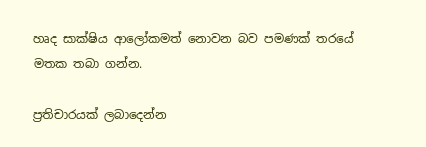හෘද සාක්ෂිය ආලෝකමත් නොවන බව පමණක් තරයේ මතක තබා ගන්න.

ප්‍රතිචාරයක් ලබාදෙන්න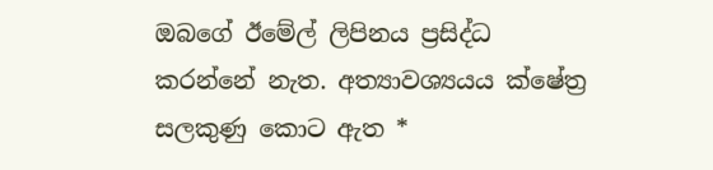ඔබගේ ඊමේල් ලිපිනය ප්‍රසිද්ධ කරන්නේ නැත. අත්‍යාවශ්‍යයය ක්ෂේත්‍ර සලකුණු කොට ඇත *